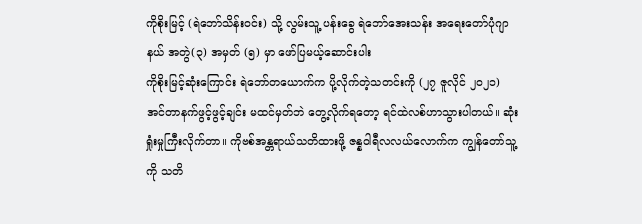ကိုစိုးမြင့် (ရဲဘော်သိန်းဝင်း) သို့ လွမ်းသူ့ ပန်းခွေ ရဲဘော်အေးသန်း အရေးတော်ပုံဂျာနယ် အတွဲ(၃) အမှတ် (၅) မှာ ဖော်ပြမယ့်ဆောင်းပါး
ကိုစိုးမြင့်ဆုံးကြောင်း ရဲဘော်တယောက်က ပို့လိုက်တဲ့သတင်းကို (၂၇ ဇူလိုင် ၂၀၂၁) အင်တာနက်ဖွင့်ဖွင့်ချင်း မထင်မှတ်ဘဲ တွေ့လိုက်ရတော့ ရင်ထဲလစ်ဟာသွားပါတယ်။ ဆုံးရှုံးမှုကြီးလိုက်တာ။ ကိုဗစ်အန္တရာယ်သတိထားဖို့ ဇန္နဝါရီလလယ်လောက်က ကျွန်တော်သူ့ကို သတိ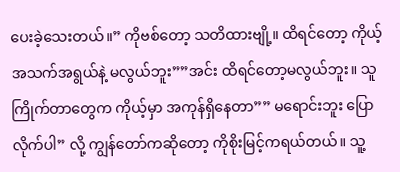ပေးခဲ့သေးတယ်။” ကိုဗစ်တော့ သတိထားဗျို့။ ထိရင်တော့ ကိုယ့်အသက်အရွယ်နဲ့ မလွယ်ဘူး””အင်း ထိရင်တော့မလွယ်ဘူး။ သူကြိုက်တာတွေက ကိုယ့်မှာ အကုန်ရှိနေတာ”” မရောင်းဘူး ပြောလိုက်ပါ” လို့ ကျွန်တော်ကဆိုတော့ ကိုစိုးမြင့်ကရယ်တယ်။ သူ့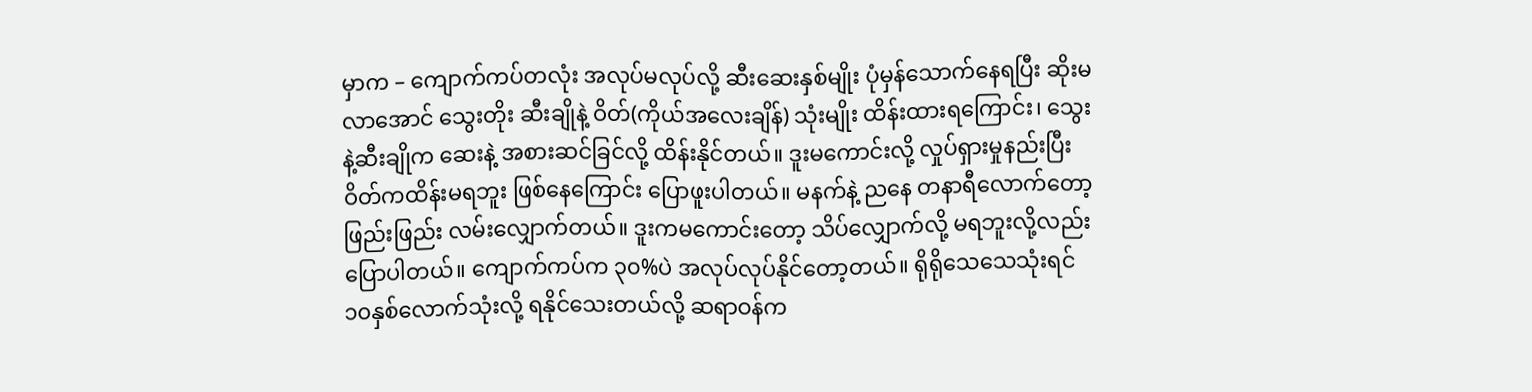မှာက – ကျောက်ကပ်တလုံး အလုပ်မလုပ်လို့ ဆီးဆေးနှစ်မျိုး ပုံမှန်သောက်နေရပြီး ဆိုးမလာအောင် သွေးတိုး ဆီးချိုနဲ့ ဝိတ်(ကိုယ်အလေးချိန်) သုံးမျိုး ထိန်းထားရကြောင်း၊ သွေးနဲ့ဆီးချိုက ဆေးနဲ့ အစားဆင်ခြင်လို့ ထိန်းနိုင်တယ်။ ဒူးမကောင်းလို့ လှုပ်ရှားမှုနည်းပြီး ဝိတ်ကထိန်းမရဘူး ဖြစ်နေကြောင်း ပြောဖူးပါတယ်။ မနက်နဲ့ ညနေ တနာရီလောက်တော့ ဖြည်းဖြည်း လမ်းလျှောက်တယ်။ ဒူးကမကောင်းတော့ သိပ်လျှောက်လို့ မရဘူးလို့လည်း ပြောပါတယ်။ ကျောက်ကပ်က ၃၀%ပဲ အလုပ်လုပ်နိုင်တော့တယ်။ ရိုရိုသေသေသုံးရင် ၁၀နှစ်လောက်သုံးလို့ ရနိုင်သေးတယ်လို့ ဆရာဝန်က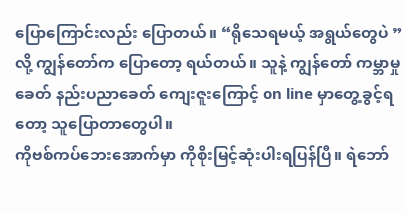ပြောကြောင်းလည်း ပြောတယ်။ “ရိုသေရမယ့် အရွယ်တွေပဲ ” လို့ ကျွန်တော်က ပြောတော့ ရယ်တယ်။ သူနဲ့ ကျွန်တော် ကမ္ဘာမှုခေတ် နည်းပညာခေတ် ကျေးဇူးကြောင့် on line မှာတွေ့ခွင့်ရတော့ သူပြောတာတွေပါ။
ကိုဗစ်ကပ်ဘေးအောက်မှာ ကိုစိုးမြင့်ဆုံးပါးရပြန်ပြီ။ ရဲဘော်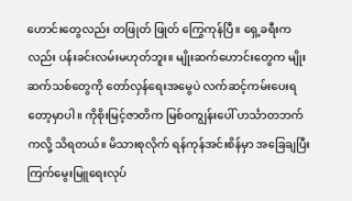ဟောင်းတွေလည်း တဖြုတ် ဖြုတ် ကြွေကုန်ပြီ။ ရှေ့ခရီးကလည်း ပန်းခင်းလမ်းမဟုတ်ဘူး။ မျိုးဆက်ဟောင်းတွေက မျိုးဆက်သစ်တွေကို တော်လှန်ရေးအမွေပဲ လက်ဆင့်ကမ်းပေးရတော့မှာပါ။ ကိုစိုးမြင့်ဇာတိက မြစ်ဝကျွန်းပေါ် ဟင်္သာတဘက်ကလို့ သိရတယ်။ မိသားစုလိုက် ရန်ကုန်အင်းစိန်မှာ အခြေချပြီး ကြက်မွေးမြူရေးလုပ်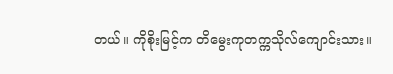တယ်။ ကိုစိုးမြင့်က တိမွေးကုတက္ကသိုလ်ကျောင်းသား။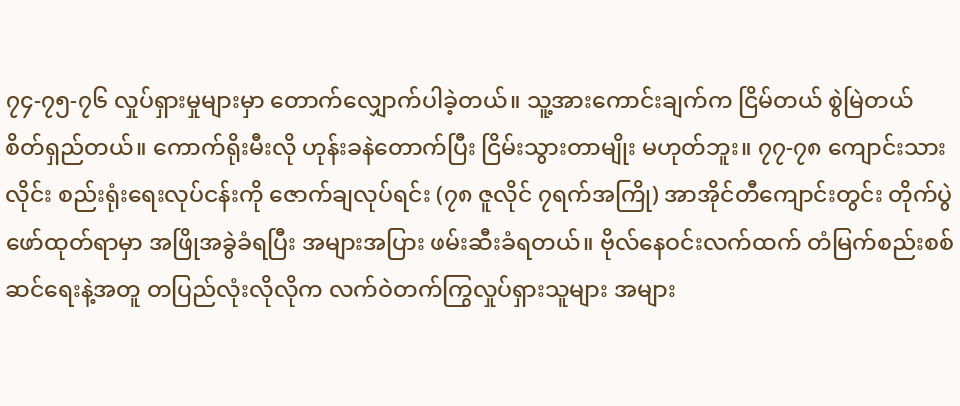၇၄-၇၅-၇၆ လှုပ်ရှားမှုများမှာ တောက်လျှောက်ပါခဲ့တယ်။ သူ့အားကောင်းချက်က ငြိမ်တယ် စွဲမြဲတယ် စိတ်ရှည်တယ်။ ကောက်ရိုးမီးလို ဟုန်းခနဲတောက်ပြီး ငြိမ်းသွားတာမျိုး မဟုတ်ဘူး။ ၇၇-၇၈ ကျောင်းသားလိုင်း စည်းရုံးရေးလုပ်ငန်းကို ဇောက်ချလုပ်ရင်း (၇၈ ဇူလိုင် ၇ရက်အကြို) အာအိုင်တီကျောင်းတွင်း တိုက်ပွဲဖော်ထုတ်ရာမှာ အဖြိုအခွဲခံရပြီး အများအပြား ဖမ်းဆီးခံရတယ်။ ဗိုလ်နေဝင်းလက်ထက် တံမြက်စည်းစစ်ဆင်ရေးနဲ့အတူ တပြည်လုံးလိုလိုက လက်ဝဲတက်ကြွလှုပ်ရှားသူများ အများ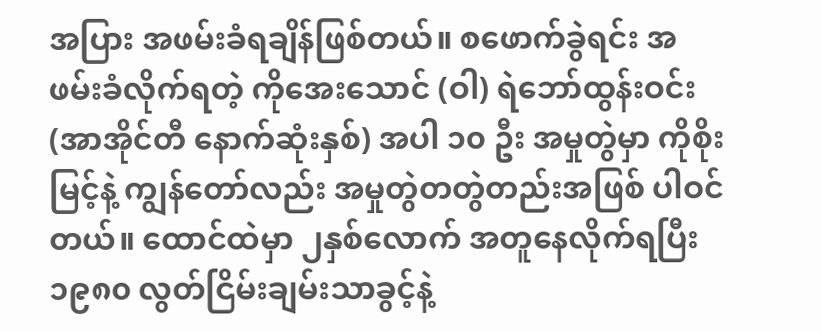အပြား အဖမ်းခံရချိန်ဖြစ်တယ်။ စဖောက်ခွဲရင်း အဖမ်းခံလိုက်ရတဲ့ ကိုအေးသောင် (ဝါ) ရဲဘော်ထွန်းဝင်း (အာအိုင်တီ နောက်ဆုံးနှစ်) အပါ ၁၀ ဦး အမှုတွဲမှာ ကိုစိုးမြင့်နဲ့ ကျွန်တော်လည်း အမှုတွဲတတွဲတည်းအဖြစ် ပါဝင်တယ်။ ထောင်ထဲမှာ ၂နှစ်လောက် အတူနေလိုက်ရပြီး ၁၉၈၀ လွတ်ငြိမ်းချမ်းသာခွင့်နဲ့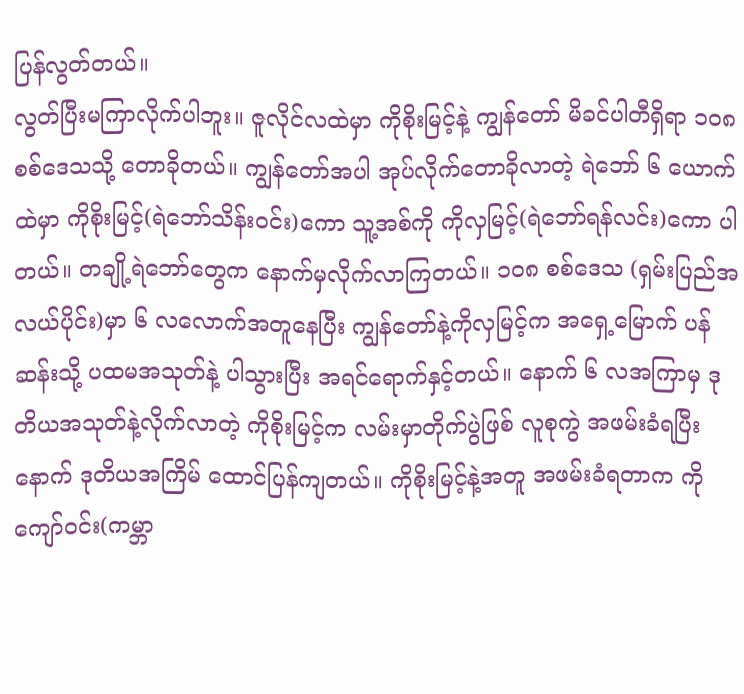ပြန်လွတ်တယ်။
လွတ်ပြီးမကြာလိုက်ပါဘူး။ ဇူလိုင်လထဲမှာ ကိုစိုးမြင့်နဲ့ ကျွန်တော် မိခင်ပါတီရှိရာ ၁၀၈ စစ်ဒေသသို့ တောခိုတယ်။ ကျွန်တော်အပါ အုပ်လိုက်တောခိုလာတဲ့ ရဲဘော် ၆ ယောက်ထဲမှာ ကိုစိုးမြင့်(ရဲဘော်သိန်းဝင်း)ကော သူ့အစ်ကို ကိုလှမြင့်(ရဲဘော်ရန်လင်း)ကော ပါတယ်။ တချို့ရဲဘော်တွေက နောက်မှလိုက်လာကြတယ်။ ၁၀၈ စစ်ဒေသ (ရှမ်းပြည်အလယ်ပိုင်း)မှာ ၆ လလောက်အတူနေပြီး ကျွန်တော်နဲ့ကိုလှမြင့်က အရှေ့မြောက် ပန်ဆန်းသို့ ပထမအသုတ်နဲ့ ပါသွားပြီး အရင်ရောက်နှင့်တယ်။ နောက် ၆ လအကြာမှ ဒုတိယအသုတ်နဲ့လိုက်လာတဲ့ ကိုစိုးမြင့်က လမ်းမှာတိုက်ပွဲဖြစ် လူစုကွဲ အဖမ်းခံရပြီးနောက် ဒုတိယအကြိမ် ထောင်ပြန်ကျတယ်။ ကိုစိုးမြင့်နဲ့အတူ အဖမ်းခံရတာက ကိုကျော်ဝင်း(ကမ္ဘာ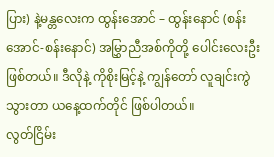ပြား) နဲ့မန္တလေးက ထွန်းအောင် – ထွန်းနောင် (စန်းအောင်-စန်းနောင်) အမြွှာညီအစ်ကိုတို့ ပေါင်းလေးဦးဖြစ်တယ်။ ဒီလိုနဲ့ ကိုစိုးမြင့်နဲ့ ကျွန်တော် လူချင်းကွဲသွားတာ ယနေ့ထက်တိုင် ဖြစ်ပါတယ်။
လွတ်ငြိမ်း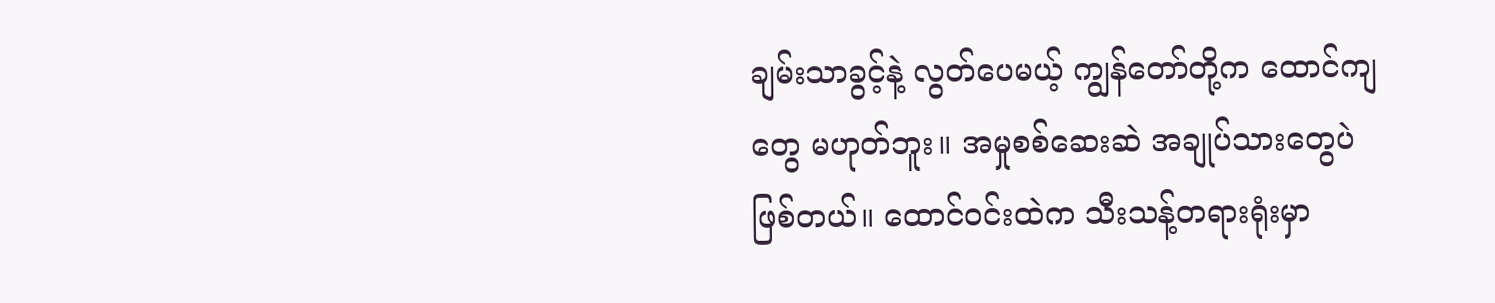ချမ်းသာခွင့်နဲ့ လွတ်ပေမယ့် ကျွန်တော်တို့က ထောင်ကျတွေ မဟုတ်ဘူး။ အမှုစစ်ဆေးဆဲ အချုပ်သားတွေပဲဖြစ်တယ်။ ထောင်ဝင်းထဲက သီးသန့်တရားရုံးမှာ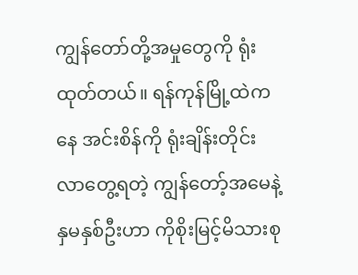ကျွန်တော်တို့အမှုတွေကို ရုံးထုတ်တယ်။ ရန်ကုန်မြို့ထဲကနေ အင်းစိန်ကို ရုံးချိန်းတိုင်း လာတွေ့ရတဲ့ ကျွန်တော့်အမေနဲ့ နှမနှစ်ဦးဟာ ကိုစိုးမြင့်မိသားစု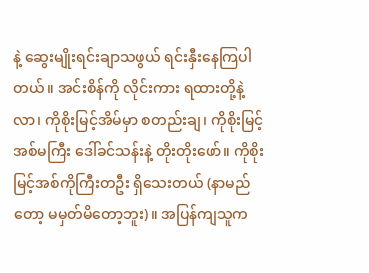နဲ့ ဆွေးမျိုးရင်းချာသဖွယ် ရင်းနှီးနေကြပါတယ်။ အင်းစိန်ကို လိုင်းကား ရထားတို့နဲ့လာ၊ ကိုစိုးမြင့်အိမ်မှာ စတည်းချ၊ ကိုစိုးမြင့်အစ်မကြီး ဒေါ်ခင်သန်းနဲ့ တိုးတိုးဖော်။ ကိုစိုးမြင့်အစ်ကိုကြီးတဦး ရှိသေးတယ် (နာမည်တော့ မမှတ်မိတော့ဘူး)။ အပြန်ကျသူက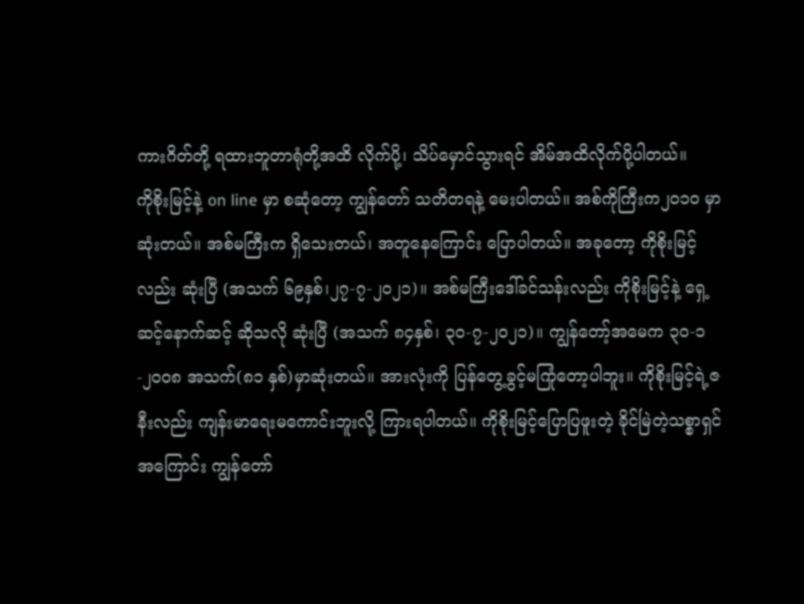ကားဂိတ်တို့ ရထားဘူတာရုံတို့အထိ လိုက်ပို့၊ သိပ်မှောင်သွားရင် အိမ်အထိလိုက်ပို့ပါတယ်။
ကိုစိုးမြင့်နဲ့ on line မှာ စဆုံတော့ ကျွန်တော် သတိတရနဲ့ မေးပါတယ်။ အစ်ကိုကြီးက၂၀၁၀ မှာဆုံးတယ်။ အစ်မကြီးက ရှိသေးတယ်၊ အတူနေကြောင်း ပြောပါတယ်။ အခုတော့ ကိုစိုးမြင့်လည်း ဆုံးပြီ (အသက် ၆၉နှစ်၊၂၇-၇-၂၀၂၁)။ အစ်မကြီးဒေါ်ခင်သန်းလည်း ကိုစိုးမြင့်နဲ့ ရှေ့ဆင့်နောက်ဆင့် ဆိုသလို ဆုံးပြီ (အသက် ၈၄နှစ်၊ ၃၀-၇-၂၀၂၁)။ ကျွန်တော့်အမေက ၃၀-၁-၂၀၀၈ အသက်(၈၁ နှစ်)မှာဆုံးတယ်။ အားလုံးကို ပြန်တွေ့ခွင့်မကြုံတော့ပါဘူး။ ကိုစိုးမြင့်ရဲ့ဇနီးလည်း ကျန်းမာရေးမကောင်းဘူးလို့ ကြားရပါတယ်။ ကိုစိုးမြင့်ပြောပြဖူးတဲ့ ခိုင်မြဲတဲ့သစ္စာရှင်အကြောင်း ကျွန်တော်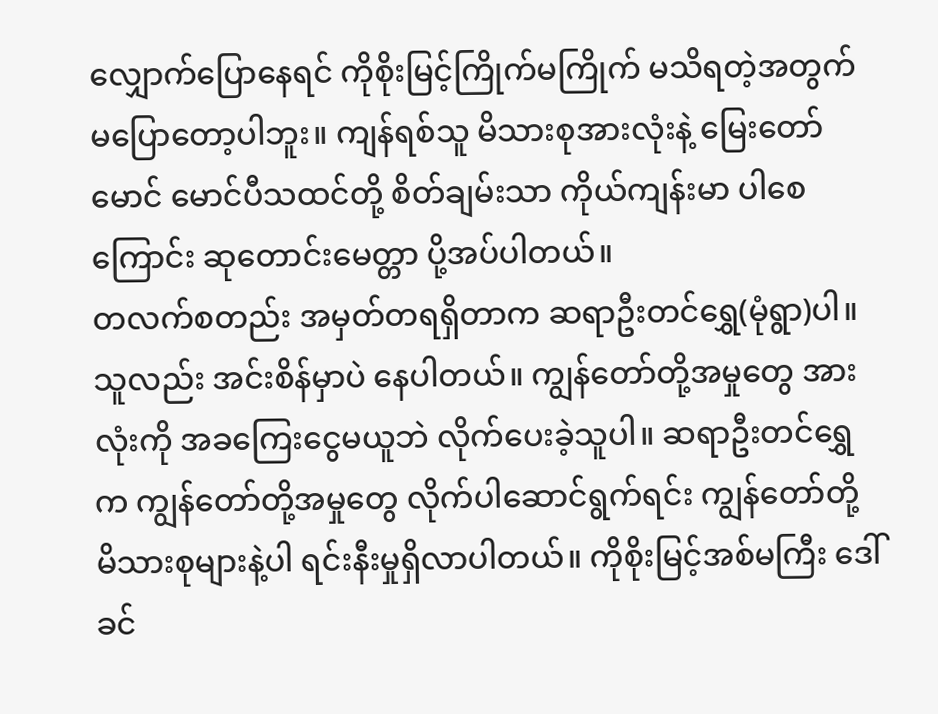လျှောက်ပြောနေရင် ကိုစိုးမြင့်ကြိုက်မကြိုက် မသိရတဲ့အတွက် မပြောတော့ပါဘူး။ ကျန်ရစ်သူ မိသားစုအားလုံးနဲ့ မြေးတော်မောင် မောင်ပီသထင်တို့ စိတ်ချမ်းသာ ကိုယ်ကျန်းမာ ပါစေကြောင်း ဆုတောင်းမေတ္တာ ပို့အပ်ပါတယ်။
တလက်စတည်း အမှတ်တရရှိတာက ဆရာဦးတင်ရွှေ(မုံရွာ)ပါ။ သူလည်း အင်းစိန်မှာပဲ နေပါတယ်။ ကျွန်တော်တို့အမှုတွေ အားလုံးကို အခကြေးငွေမယူဘဲ လိုက်ပေးခဲ့သူပါ။ ဆရာဦးတင်ရွှေက ကျွန်တော်တို့အမှုတွေ လိုက်ပါဆောင်ရွက်ရင်း ကျွန်တော်တို့ မိသားစုများနဲ့ပါ ရင်းနီးမှုရှိလာပါတယ်။ ကိုစိုးမြင့်အစ်မကြီး ဒေါ်ခင်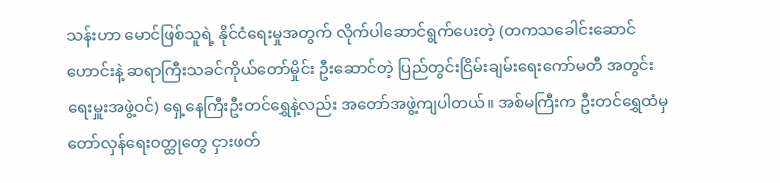သန်းဟာ မောင်ဖြစ်သူရဲ့ နိုင်ငံရေးမှုအတွက် လိုက်ပါဆောင်ရွက်ပေးတဲ့ (တကသခေါင်းဆောင်ဟောင်းနဲ့ ဆရာကြီးသခင်ကိုယ်တော်မှိုင်း ဦးဆောင်တဲ့ ပြည်တွင်းငြိမ်းချမ်းရေးကော်မတီ အတွင်းရေးမှူးအဖွဲ့ဝင်) ရှေ့နေကြီးဦးတင်ရွှေနဲ့လည်း အတော်အဖွဲ့ကျပါတယ်။ အစ်မကြီးက ဦးတင်ရွှေထံမှ တော်လှန်ရေးဝတ္ထုတွေ ငှားဖတ်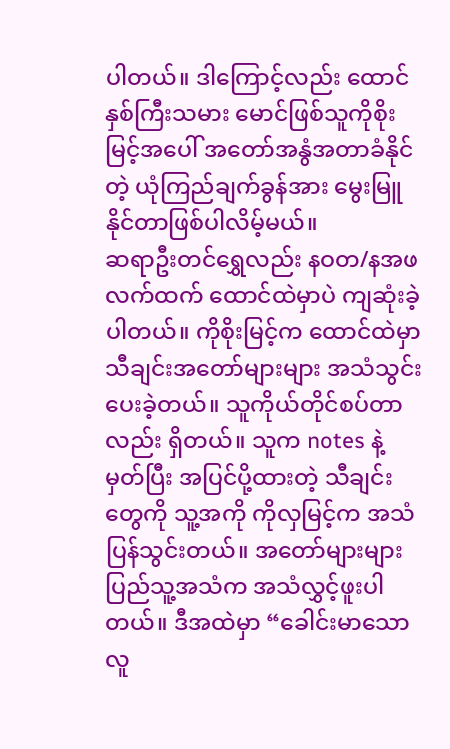ပါတယ်။ ဒါကြောင့်လည်း ထောင်နှစ်ကြီးသမား မောင်ဖြစ်သူကိုစိုးမြင့်အပေါ် အတော်အနွံအတာခံနိုင်တဲ့ ယုံကြည်ချက်ခွန်အား မွေးမြူနိုင်တာဖြစ်ပါလိမ့်မယ်။
ဆရာဦးတင်ရွှေလည်း နဝတ/နအဖလက်ထက် ထောင်ထဲမှာပဲ ကျဆုံးခဲ့ပါတယ်။ ကိုစိုးမြင့်က ထောင်ထဲမှာ သီချင်းအတော်များများ အသံသွင်းပေးခဲ့တယ်။ သူကိုယ်တိုင်စပ်တာလည်း ရှိတယ်။ သူက notes နဲ့ မှတ်ပြီး အပြင်ပို့ထားတဲ့ သီချင်းတွေကို သူ့အကို ကိုလှမြင့်က အသံပြန်သွင်းတယ်။ အတော်များများ ပြည်သူ့အသံက အသံလွှင့်ဖူးပါတယ်။ ဒီအထဲမှာ “ခေါင်းမာသောလူ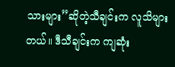သားများ”ဆိုတဲ့သီချင်းက လူသိများတယ်။ ဒီသီချင်းက ကျဆုံး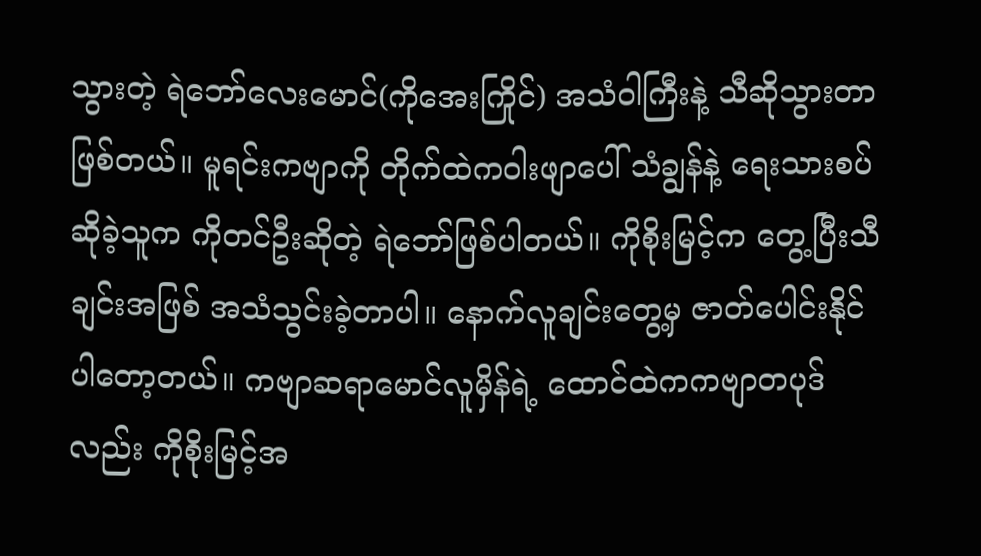သွားတဲ့ ရဲဘော်လေးမောင်(ကိုအေးကြိုင်) အသံဝါကြီးနဲ့ သီဆိုသွားတာဖြစ်တယ်။ မူရင်းကဗျာကို တိုက်ထဲကဝါးဖျာပေါ် သံချွန်နဲ့ ရေးသားစပ်ဆိုခဲ့သူက ကိုတင်ဦးဆိုတဲ့ ရဲဘော်ဖြစ်ပါတယ်။ ကိုစိုးမြင့်က တွေ့ပြီးသီချင်းအဖြစ် အသံသွင်းခဲ့တာပါ။ နောက်လူချင်းတွေ့မှ ဇာတ်ပေါင်းနိုင်ပါတော့တယ်။ ကဗျာဆရာမောင်လူမှိန်ရဲ့ ထောင်ထဲကကဗျာတပုဒ်လည်း ကိုစိုးမြင့်အ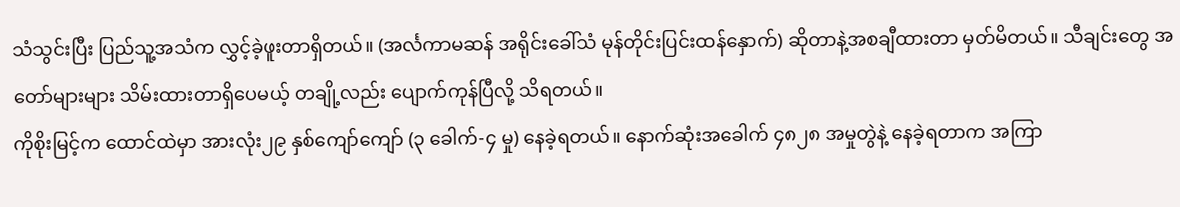သံသွင်းပြီး ပြည်သူ့အသံက လွှင့်ခဲ့ဖူးတာရှိတယ်။ (အင်္လကာမဆန် အရိုင်းခေါ်သံ မုန်တိုင်းပြင်းထန်နှောက်) ဆိုတာနဲ့အစချီထားတာ မှတ်မိတယ်။ သီချင်းတွေ အတော်များများ သိမ်းထားတာရှိပေမယ့် တချို့လည်း ပျောက်ကုန်ပြီလို့ သိရတယ်။
ကိုစိုးမြင့်က ထောင်ထဲမှာ အားလုံး၂၉ နှစ်ကျော်ကျော် (၃ ခေါက်-၄ မှု) နေခဲ့ရတယ်။ နောက်ဆုံးအခေါက် ၄၈၂၈ အမှုတွဲနဲ့ နေခဲ့ရတာက အကြာ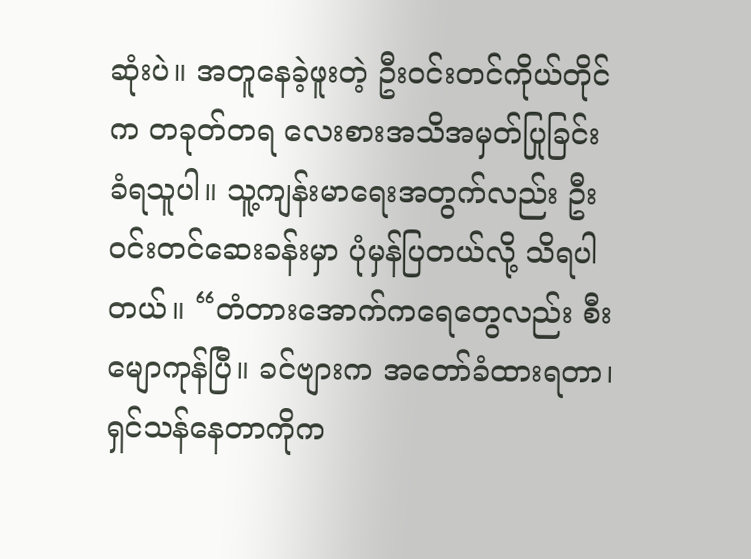ဆုံးပဲ။ အတူနေခဲ့ဖူးတဲ့ ဦးဝင်းတင်ကိုယ်တိုင်က တခုတ်တရ လေးစားအသိအမှတ်ပြုခြင်း ခံရသူပါ။ သူ့ကျန်းမာရေးအတွက်လည်း ဦးဝင်းတင်ဆေးခန်းမှာ ပုံမှန်ပြတယ်လို့ သိရပါတယ်။ “တံတားအောက်ကရေတွေလည်း စီးမျောကုန်ပြီ။ ခင်ဗျားက အတော်ခံထားရတာ၊ ရှင်သန်နေတာကိုက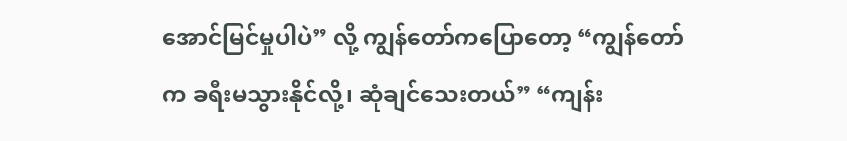အောင်မြင်မှုပါပဲ” လို့ ကျွန်တော်ကပြောတော့ “ကျွန်တော်က ခရီးမသွားနိုင်လို့၊ ဆုံချင်သေးတယ်” “ကျန်း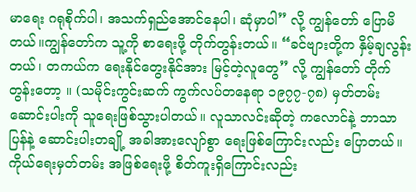မာရေး ဂရုစိုက်ပါ၊ အသက်ရှည်အောင်နေပါ၊ ဆုံမှာပါ” လို့ ကျွန်တော် ပြောမိတယ်။ကျွန်တော်က သူ့ကို စာရေးဖို့ တိုက်တွန်းတယ်။ “ခင်ဗျားတို့က နှိမ့်ချလွန်းတယ်၊ တကယ်က ရေးနိုင်တွေးနိုင်အား မြင့်တဲ့လူတွေ” လို့ ကျွန်တော် တိုက်တွန်းတော့ ။ (သမိုင်းကွင်းဆက် ကွက်လပ်တနေရာ ၁၉၇၇-၇၈) မှတ်တမ်းဆောင်းပါးကို သူရေးဖြစ်သွားပါတယ်။ လူသာလင်းဆိုတဲ့ ကလောင်နဲ့ ဘာသာပြန်နဲ့ ဆောင်းပါးတချို့ အခါအားလျော်စွာ ရေးဖြစ်ကြောင်းလည်း ပြောတယ်။ ကိုယ်ရေးမှတ်တမ်း အဖြစ်ရေးဖို့ စိတ်ကူးရှိကြောင်းလည်း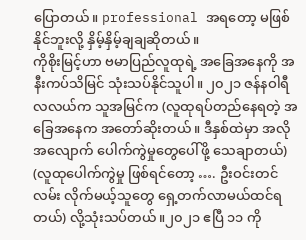ပြောတယ်။ professional အရတော့ မဖြစ်နိုင်ဘူးလို့ နှိမ့်နှိမ့်ချချဆိုတယ်။
ကိုစိုးမြင့်ဟာ ဗမာပြည်လူထုရဲ့ အခြေအနေကို အနီးကပ်သိမြင် သုံးသပ်နိုင်သူပါ။ ၂၀၂၁ ဇန်နဝါရီလလယ်က သူအမြင်က (လူထုရပ်တည်နေရတဲ့ အခြေအနေက အတော်ဆိုးတယ်။ ဒီနှစ်ထဲမှာ အလိုအလျောက် ပေါက်ကွဲမှုတွေပေါ်ဖို့ သေချာတယ်) (လူထုပေါက်ကွဲမှု ဖြစ်ရင်တော့ …. ဦးဝင်းတင်လမ်း လိုက်မယ့်သူတွေ ရှေ့တက်လာမယ်ထင်ရတယ်) လို့သုံးသပ်တယ်။၂၀၂၁ ဧပြီ ၁၁ ကို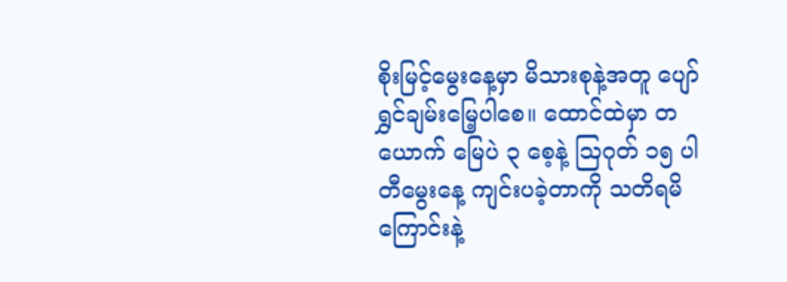စိုးမြင့်မွေးနေ့မှာ မိသားစုနဲ့အတူ ပျော်ရွှင်ချမ်းမြေ့ပါစေ။ ထောင်ထဲမှာ တယောက် မြေပဲ ၃ စေ့နဲ့ ဩဂုတ် ၁၅ ပါတီမွေးနေ့ ကျင်းပခဲ့တာကို သတိရမိကြောင်းနဲ့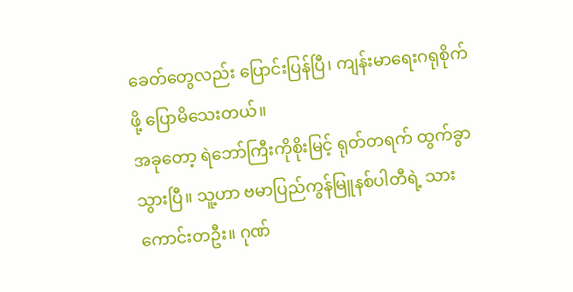ခေတ်တွေလည်း ပြောင်းပြန်ပြီ၊ ကျန်းမာရေးဂရုစိုက်ဖို့ ပြောမိသေးတယ်။
အခုတော့ ရဲဘော်ကြီးကိုစိုးမြင့် ရုတ်တရက် ထွက်ခွာသွားပြီ။ သူ့ဟာ ဗမာပြည်ကွန်မြူနစ်ပါတီရဲ့ သားကောင်းတဦး။ ဂုဏ်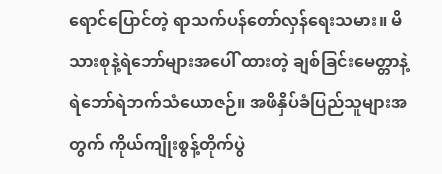ရောင်ပြောင်တဲ့ ရာသက်ပန်တော်လှန်ရေးသမား။ မိသားစုနဲ့ရဲဘော်များအပေါ် ထားတဲ့ ချစ်ခြင်းမေတ္တာနဲ့ ရဲဘော်ရဲဘက်သံယောဇဉ်။ အဖိနှိပ်ခံပြည်သူများအတွက် ကိုယ်ကျိုးစွန့်တိုက်ပွဲ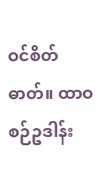ဝင်စိတ်ဓာတ်။ ထာဝစဉ်ဥဒါန်း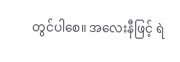တွင်ပါစေ။ အလေးနီဖြင့် ရဲ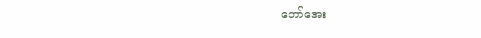ဘော်အေး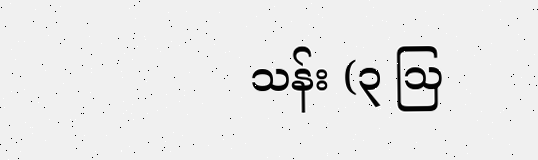သန်း (၃ ဩ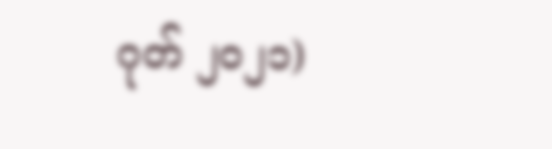ဂုတ် ၂၀၂၁)